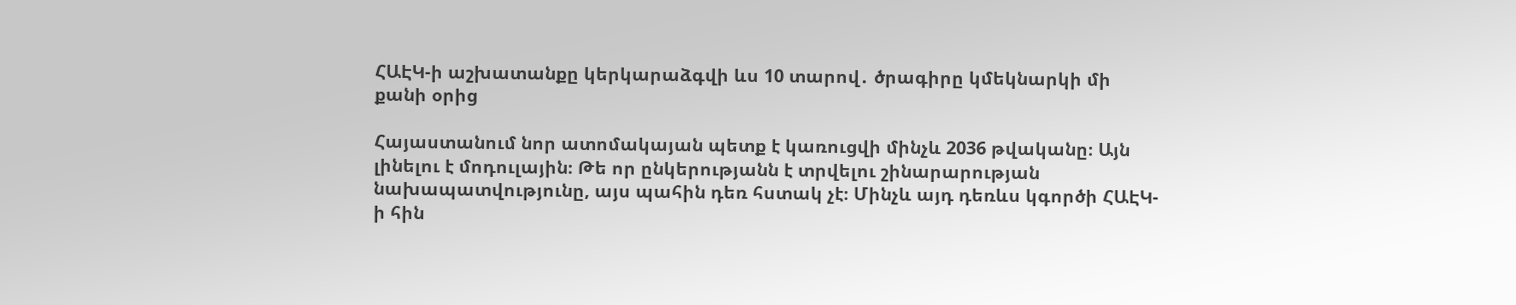ՀԱԷԿ-ի աշխատանքը կերկարաձգվի ևս 10 տարով․ ծրագիրը կմեկնարկի մի քանի օրից

Հայաստանում նոր ատոմակայան պետք է կառուցվի մինչև 2036 թվականը։ Այն լինելու է մոդուլային։ Թե որ ընկերությանն է տրվելու շինարարության նախապատվությունը, այս պահին դեռ հստակ չէ։ Մինչև այդ դեռևս կգործի ՀԱԷԿ-ի հին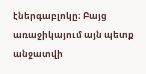էներգաբլոկը։ Բայց առաջիկայում այն պետք անջատվի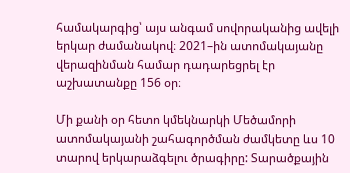համակարգից՝ այս անգամ սովորականից ավելի երկար ժամանակով։ 2021–ին ատոմակայանը վերազինման համար դադարեցրել էր աշխատանքը 156 օր։

Մի քանի օր հետո կմեկնարկի Մեծամորի ատոմակայանի շահագործման ժամկետը ևս 10 տարով երկարաձգելու ծրագիրը: Տարածքային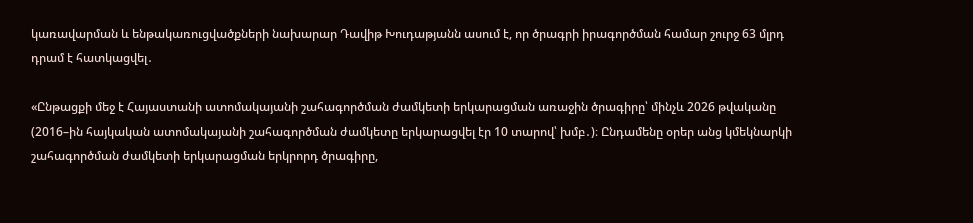կառավարման և ենթակառուցվածքների նախարար Դավիթ Խուդաթյանն ասում է, որ ծրագրի իրագործման համար շուրջ 63 մլրդ դրամ է հատկացվել․

«Ընթացքի մեջ է Հայաստանի ատոմակայանի շահագործման ժամկետի երկարացման առաջին ծրագիրը՝ մինչև 2026 թվականը (2016–ին հայկական ատոմակայանի շահագործման ժամկետը երկարացվել էր 10 տարով՝ խմբ․)։ Ընդամենը օրեր անց կմեկնարկի շահագործման ժամկետի երկարացման երկրորդ ծրագիրը,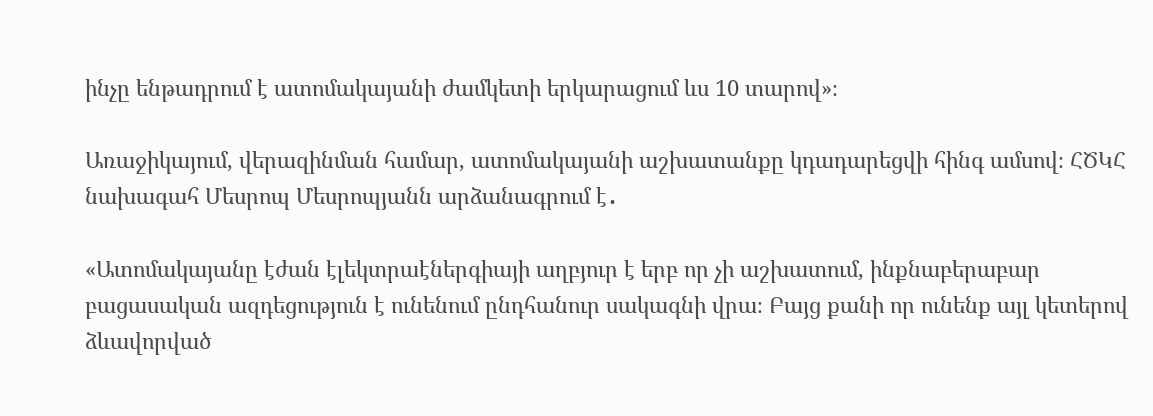ինչը ենթադրում է ատոմակայանի ժամկետի երկարացում ևս 10 տարով»։

Առաջիկայում, վերազինման համար, ատոմակայանի աշխատանքը կդադարեցվի հինգ ամսով։ ՀԾԿՀ նախագահ Մեսրոպ Մեսրոպյանն արձանագրում է․

«Ատոմակայանը էժան էլեկտրաէներգիայի աղբյուր է երբ որ չի աշխատում, ինքնաբերաբար բացասական ազդեցություն է ունենում ընդհանուր սակագնի վրա։ Բայց քանի որ ունենք այլ կետերով ձևավորված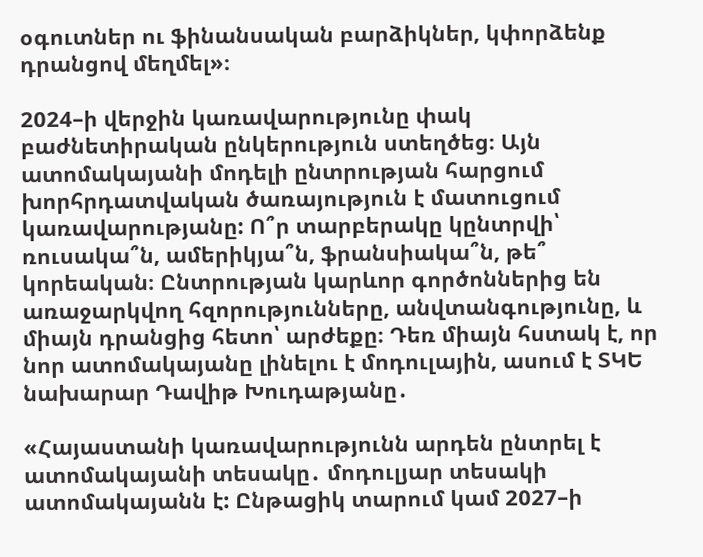օգուտներ ու ֆինանսական բարձիկներ, կփորձենք դրանցով մեղմել»։

2024–ի վերջին կառավարությունը փակ բաժնետիրական ընկերություն ստեղծեց։ Այն ատոմակայանի մոդելի ընտրության հարցում խորհրդատվական ծառայություն է մատուցում կառավարությանը: Ո՞ր տարբերակը կընտրվի՝ ռուսակա՞ն, ամերիկյա՞ն, ֆրանսիակա՞ն, թե՞ կորեական։ Ընտրության կարևոր գործոններից են առաջարկվող հզորությունները, անվտանգությունը, և միայն դրանցից հետո՝ արժեքը։ Դեռ միայն հստակ է, որ նոր ատոմակայանը լինելու է մոդուլային, ասում է ՏԿԵ նախարար Դավիթ Խուդաթյանը․

«Հայաստանի կառավարությունն արդեն ընտրել է ատոմակայանի տեսակը․ մոդուլյար տեսակի ատոմակայանն է: Ընթացիկ տարում կամ 2027–ի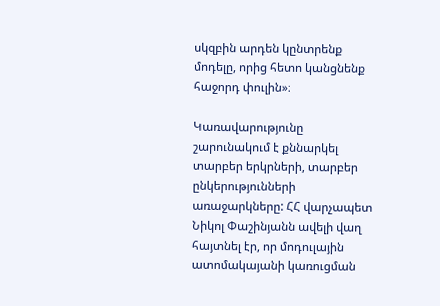սկզբին արդեն կընտրենք մոդելը, որից հետո կանցնենք հաջորդ փուլին»։

Կառավարությունը շարունակում է քննարկել տարբեր երկրների, տարբեր ընկերությունների առաջարկները: ՀՀ վարչապետ Նիկոլ Փաշինյանն ավելի վաղ հայտնել էր, որ մոդուլային ատոմակայանի կառուցման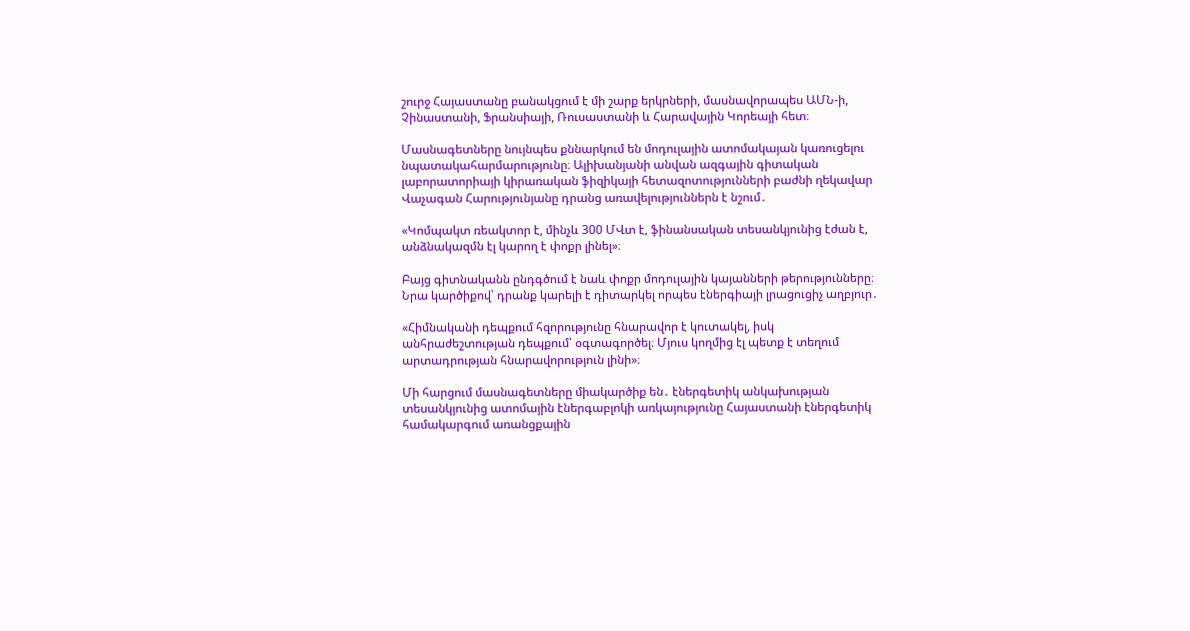շուրջ Հայաստանը բանակցում է մի շարք երկրների, մասնավորապես ԱՄՆ-ի, Չինաստանի, Ֆրանսիայի, Ռուսաստանի և Հարավային Կորեայի հետ։

Մասնագետները նույնպես քննարկում են մոդուլային ատոմակայան կառուցելու նպատակահարմարությունը։ Ալիխանյանի անվան ազգային գիտական լաբորատորիայի կիրառական ֆիզիկայի հետազոտությունների բաժնի ղեկավար Վաչագան Հարությունյանը դրանց առավելություններն է նշում․

«Կոմպակտ ռեակտոր է, մինչև 300 ՄՎտ է, ֆինանսական տեսանկյունից էժան է, անձնակազմն էլ կարող է փոքր լինել»։

Բայց գիտնականն ընդգծում է նաև փոքր մոդուլային կայանների թերությունները։ Նրա կարծիքով՝ դրանք կարելի է դիտարկել որպես էներգիայի լրացուցիչ աղբյուր․

«Հիմնականի դեպքում հզորությունը հնարավոր է կուտակել, իսկ անհրաժեշտության դեպքում՝ օգտագործել։ Մյուս կողմից էլ պետք է տեղում արտադրության հնարավորություն լինի»։

Մի հարցում մասնագետները միակարծիք են․ էներգետիկ անկախության տեսանկյունից ատոմային էներգաբլոկի առկայությունը Հայաստանի էներգետիկ համակարգում առանցքային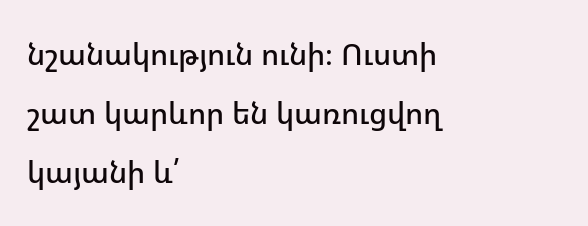նշանակություն ունի։ Ուստի շատ կարևոր են կառուցվող կայանի և՛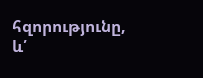հզորությունը, և՛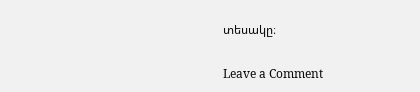տեսակը։

Leave a Comment